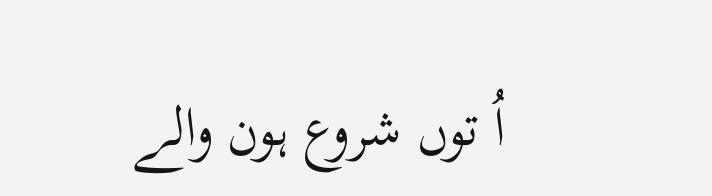اُ توں شروع ہون والے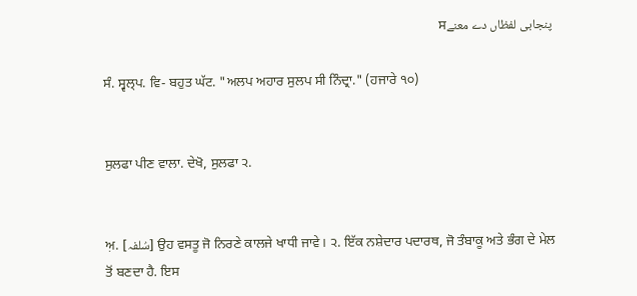پنجابی لفظاں دے معنےਸ

ਸੰ. ਸ੍ਵਲ੍‌ਪ. ਵਿ- ਬਹੁਤ ਘੱਟ. "ਅਲਪ ਅਹਾਰ ਸੁਲਪ ਸੀ ਨਿੰਦ੍ਰਾ." (ਹਜਾਰੇ ੧੦)


ਸੁਲਫਾ ਪੀਣ ਵਾਲਾ. ਦੇਖੋ, ਸੁਲਫਾ ੨.


ਅ਼. [سُلفہ] ਉਹ ਵਸਤੂ ਜੋ ਨਿਰਣੇ ਕਾਲਜੇ ਖਾਧੀ ਜਾਵੇ। ੨. ਇੱਕ ਨਸ਼ੇਦਾਰ ਪਦਾਰਥ, ਜੋ ਤੰਬਾਕੂ ਅਤੇ ਭੰਗ ਦੇ ਮੇਲ ਤੋਂ ਬਣਦਾ ਹੈ. ਇਸ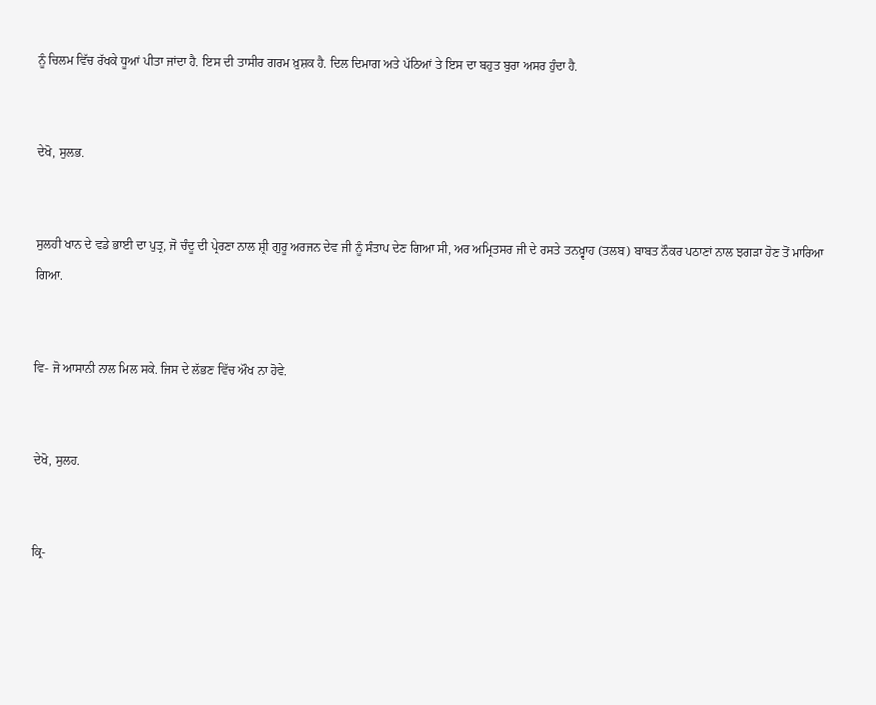ਨੂੰ ਚਿਲਮ ਵਿੱਚ ਰੱਖਕੇ ਧੂਆਂ ਪੀਤਾ ਜਾਂਦਾ ਹੈ. ਇਸ ਦੀ ਤਾਸੀਰ ਗਰਮ ਖ਼ੁਸ਼ਕ ਹੈ. ਦਿਲ ਦਿਮਾਗ ਅਤੇ ਪੱਠਿਆਂ ਤੇ ਇਸ ਦਾ ਬਹੁਤ ਬੁਰਾ ਅਸਰ ਹੁੰਦਾ ਹੈ.


ਦੇਖੋ, ਸੁਲਭ.


ਸੁਲਹੀ ਖਾਨ ਦੇ ਵਡੇ ਭਾਈ ਦਾ ਪੁਤ੍ਰ, ਜੋ ਚੰਦੂ ਦੀ ਪ੍ਰੇਰਣਾ ਨਾਲ ਸ਼੍ਰੀ ਗੁਰੂ ਅਰਜਨ ਦੇਵ ਜੀ ਨੂੰ ਸੰਤਾਪ ਦੇਣ ਗਿਆ ਸੀ, ਅਰ ਅਮ੍ਰਿਤਸਰ ਜੀ ਦੇ ਰਸਤੇ ਤਨਖ਼੍ਵਾਹ (ਤਲਬ) ਬਾਬਤ ਨੌਕਰ ਪਠਾਣਾਂ ਨਾਲ ਝਗੜਾ ਹੋਣ ਤੋਂ ਮਾਰਿਆ ਗਿਆ.


ਵਿ- ਜੋ ਆਸਾਨੀ ਨਾਲ ਮਿਲ ਸਕੇ. ਜਿਸ ਦੇ ਲੱਭਣ ਵਿੱਚ ਔਖ ਨਾ ਹੋਵੇ.


ਦੇਖੋ, ਸੁਲਹ.


ਕ੍ਰਿ-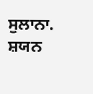ਸੁਲਾਨਾ. ਸ਼ਯਨ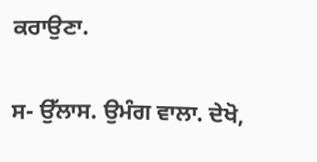ਕਰਾਉਣਾ.


ਸ- ਉੱਲਾਸ. ਉਮੰਗ ਵਾਲਾ. ਦੇਖੋ,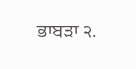ਭਾਬੜਾ ੨.